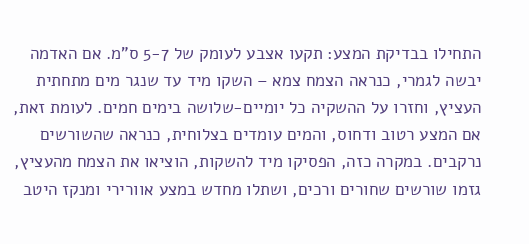התחילו בבדיקת המצע: תקעו אצבע לעומק של 5-7 ס"מ. אם האדמה יבשה לגמרי, כנראה הצמח צמא – השקו מיד עד שנגר מים מתחתית העציץ, וחזרו על ההשקיה כל יומיים-שלושה בימים חמים. לעומת זאת, אם המצע רטוב ודחוס, והמים עומדים בצלוחית, כנראה שהשורשים נרקבים. במקרה כזה, הפסיקו מיד להשקות, הוציאו את הצמח מהעציץ, גזמו שורשים שחורים ורכים, ושתלו מחדש במצע אוורירי ומנקז היטב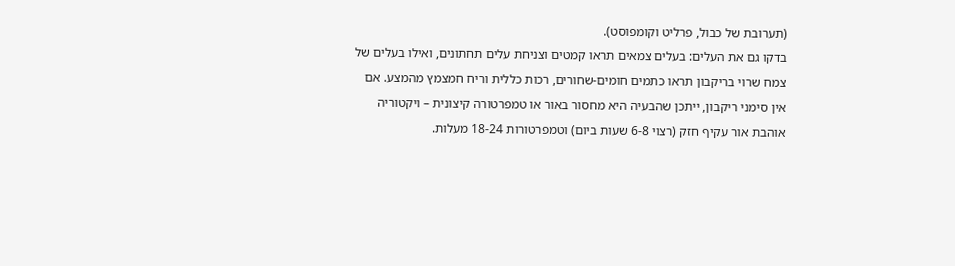(תערובת של כבול, פרליט וקומפוסט).
בדקו גם את העלים: בעלים צמאים תראו קמטים וצניחת עלים תחתונים, ואילו בעלים של צמח שרוי בריקבון תראו כתמים חומים-שחורים, רכות כללית וריח חמצמץ מהמצע. אם אין סימני ריקבון, ייתכן שהבעיה היא מחסור באור או טמפרטורה קיצונית – ויקטוריה אוהבת אור עקיף חזק (רצוי 6-8 שעות ביום) וטמפרטורות 18-24 מעלות.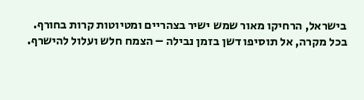בישראל, הרחיקו מאור שמש ישיר בצהריים ומטיוטות קרות בחורף.
בכל מקרה, אל תוסיפו דשן בזמן נבילה – הצמח חלש ועלול להישרף.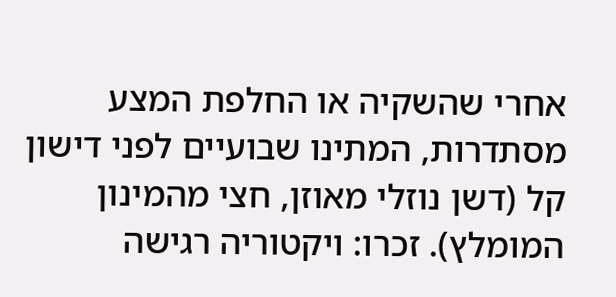אחרי שהשקיה או החלפת המצע מסתדרות, המתינו שבועיים לפני דישון קל (דשן נוזלי מאוזן, חצי מהמינון המומלץ). זכרו: ויקטוריה רגישה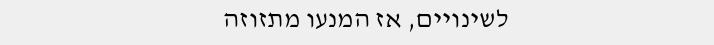לשינויים, אז המנעו מתזוזה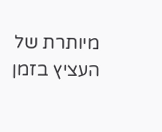מיותרת של העציץ בזמן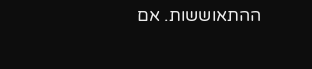ההתאוששות. אם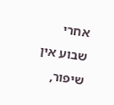אחרי שבוע אין שיפור,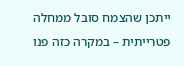ייתכן שהצמח סובל ממחלה פטרייתית – במקרה כזה פנו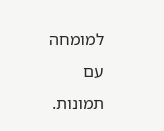למומחה עם תמונות.